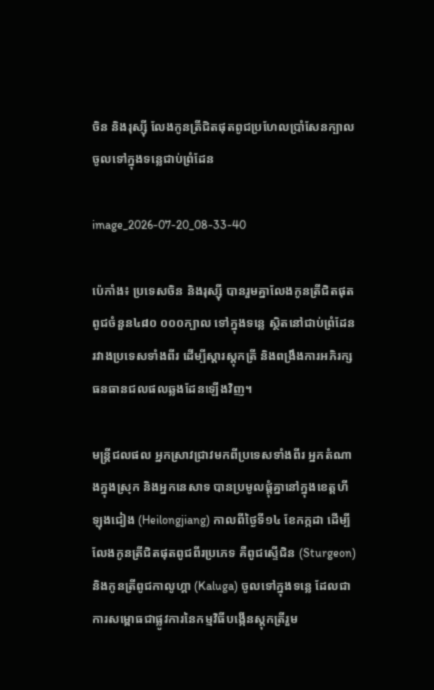ចិន និងរុស្ស៊ី លែងកូនត្រីជិតផុតពូជប្រហែលប្រាំសែនក្បាល ចូលទៅក្នុងទន្លេជាប់ព្រំដែន

image_2026-07-20_08-33-40

ប៉េកាំង៖ ប្រទេសចិន និងរុស្ស៊ី បានរួមគ្នាលែងកូនត្រីជិតផុតពូជចំនួន៤៨០ ០០០ក្បាល ទៅក្នុងទន្លេ ស្ថិតនៅជាប់ព្រំដែនរវាងប្រទេសទាំងពីរ ដើម្បីស្តារស្តុកត្រី និងពង្រឹងការអភិរក្សធនធានជលផលឆ្លងដែនឡើងវិញ។

មន្ត្រីជលផល អ្នកស្រាវជ្រាវមកពីប្រទេសទាំងពីរ អ្នកតំណាងក្នុងស្រុក និងអ្នកនេសាទ បានប្រមូលផ្តុំគ្នានៅក្នុងខេត្តហីឡុងជៀង (Heilongjiang) កាលពីថ្ងៃទី១៤ ខែកក្កដា ដើម្បីលែងកូនត្រីជិតផុតពូជពីរប្រភេទ គឺពូជស្ទើជិន (Sturgeon) និងកូនត្រីពូជកាលូហ្គា (Kaluga) ចូលទៅក្នុងទន្លេ ដែលជាការសម្ពោធជាផ្លូវការនៃកម្មវិធីបង្កើនស្តុកត្រីរួម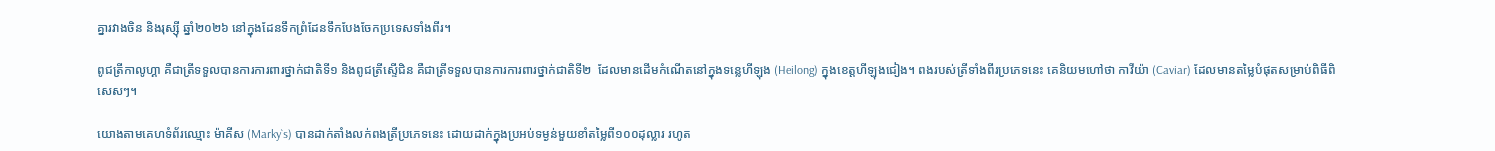គ្នារវាងចិន និងរុស្ស៊ី ឆ្នាំ២០២៦ នៅក្នុងដែនទឹកព្រំដែនទឹកបែងចែកប្រទេសទាំងពីរ។

ពូជត្រីកាលូហ្គា គឺជាត្រីទទួលបានការការពារថ្នាក់ជាតិទី១ និងពូជត្រីស្ទើជិន គឺជាត្រីទទួលបានការការពារថ្នាក់ជាតិទី២  ដែលមានដើមកំណើតនៅក្នុងទន្លេហីឡុង (Heilong) ក្នុងខេត្តហីឡុងជៀង។ ពងរបស់ត្រីទាំងពីរប្រភេទនេះ គេនិយមហៅថា កាវីយ៉ា (Caviar) ដែលមានតម្លៃបំផុតសម្រាប់ពិធីពិសេសៗ។

យោងតាមគេហទំព័រឈ្មោះ ម៉ាគីស (Marky`s) បានដាក់តាំងលក់ពងត្រីប្រភេទនេះ ដោយដាក់ក្នុងប្រអប់ទម្ងន់មួយខាំតម្លៃពី១០០ដុល្លារ រហូត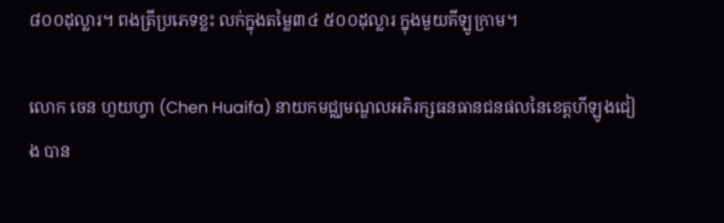៨០០ដុល្លារ។ ពងត្រីប្រភេទខ្លះ លក់ក្នុងតម្លៃ៣៤ ៥០០ដុល្លារ ក្នុងមួយគីឡូក្រាម។

លោក ចេន ហួយហ្វា (Chen Huaifa) នាយកមជ្ឈមណ្ឌលអភិរក្សធនធានជនផលនៃខេត្តហីឡូងជៀង បាន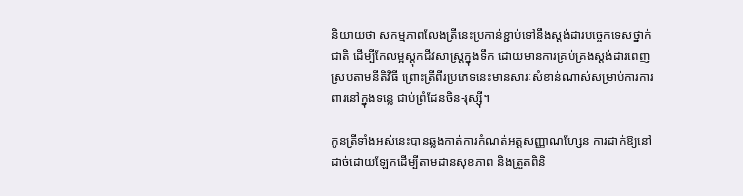និយាយថា សកម្មភាពលែងត្រីនេះប្រកាន់ខ្ជាប់ទៅនឹងស្តង់ដារបច្ចេកទេសថ្នាក់ជាតិ ដើម្បីកែលម្អស្តុកជីវសាស្រ្តក្នុងទឹក ដោយមានការគ្រប់គ្រងស្តង់ដារពេញស្របតាមនីតិវិធី ព្រោះត្រីពីរប្រភេទនេះមានសារៈសំខាន់ណាស់សម្រាប់ការការពារនៅក្នុងទន្លេ ជាប់ព្រំដែនចិន-រុស្ស៊ី។

កូនត្រីទាំងអស់នេះបានឆ្លងកាត់ការកំណត់អត្តសញ្ញាណហ្សែន ការដាក់ឱ្យនៅដាច់ដោយឡែកដើម្បីតាមដានសុខភាព និងត្រួតពិនិ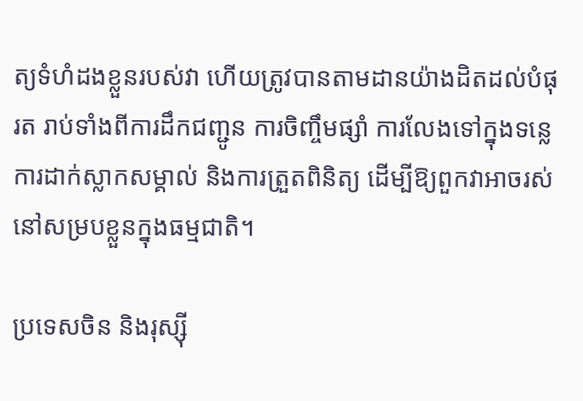ត្យទំហំដងខ្លួនរបស់វា ហើយត្រូវបានតាមដានយ៉ាងដិតដល់បំផុរត រាប់ទាំងពីការដឹកជញ្ជូន ការចិញ្ចឹមផ្សាំ ការលែងទៅក្នុងទន្លេ ការដាក់ស្លាកសម្គាល់ និងការត្រួតពិនិត្យ ដើម្បីឱ្យពួកវាអាចរស់នៅសម្របខ្លួនក្នុងធម្មជាតិ។

ប្រទេសចិន និងរុស្ស៊ី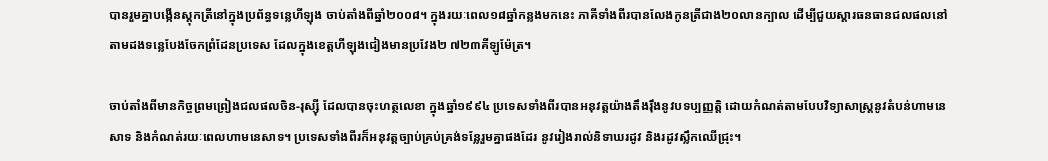បានរួមគ្នាបង្កើនស្តុកត្រីនៅក្នុងប្រព័ន្ធទន្លេហីឡុង ចាប់តាំងពីឆ្នាំ២០០៨។ ក្នុងរយៈពេល១៨ឆ្នាំកន្លងមកនេះ ភាគីទាំងពីរបានលែងកូនត្រីជាង២០លានក្បាល ដើម្បីជួយស្តារធនធានជលផលនៅតាមដងទន្លេបែងចែកព្រំដែនប្រទេស ដែលក្នុងខេត្តហីឡុងជៀងមានប្រវែង២ ៧២៣គីឡូម៉ែត្រ។

ចាប់តាំងពីមានកិច្ចព្រមព្រៀងជលផលចិន-រុស្ស៊ី ដែលបានចុះហត្ថលេខា ក្នុងឆ្នាំ១៩៩៤ ប្រទេសទាំងពីរបានអនុវត្តយ៉ាងតឹងរ៉ឹងនូវបទប្បញ្ញត្តិ ដោយកំណត់តាមបែបវិទ្យាសាស្ត្រនូវតំបន់ហាមនេសាទ និងកំណត់រយៈពេលហាមនេសាទ។ ប្រទេសទាំងពីរក៏អនុវត្តច្បាប់គ្រប់គ្រង់ទន្លែរួមគ្នាផងដែរ នូវរៀងរាល់និទាឃរដូវ និងរដូវស្លឹកឈើជ្រុះ។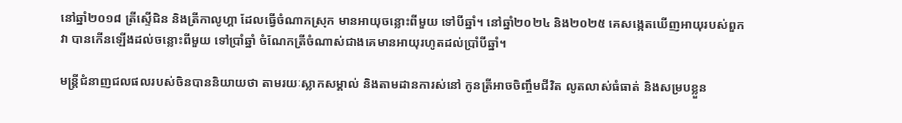នៅឆ្នាំ២០១៨ ត្រីស្ទើជិន និងត្រីកាលូហ្គា ដែលធ្វើចំណាកស្រុក មានអាយុចន្លោះពីមួយ ទៅបីឆ្នាំ។ នៅឆ្នាំ២០២៤ និង២០២៥ គេសង្កេតឃើញអាយុរបស់ពួកវា បានកើនឡើងដល់ចន្លោះពីមួយ ទៅប្រាំឆ្នាំ ចំណែកត្រីចំណាស់ជាងគេមានអាយុរហូតដល់ប្រាំបីឆ្នាំ។

មន្ត្រីជំនាញជលផលរបស់ចិនបាននិយាយថា តាមរយៈស្លាកសម្គាល់ និងតាមដានការស់នៅ កូនត្រីអាចចិញ្ចឹមជីវិត លូតលាស់ធំធាត់ និងសម្របខ្លួន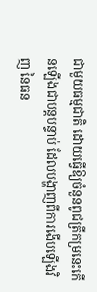ជាមួយធម្មជាតិ ដោយធ្វើឱ្យចំនួនពូជត្រីកម្រនេះកើនឡើងជាបន្តបន្ទាប់ ដែលបង្ហាញពីការងើបឡើងវិញ នៃធន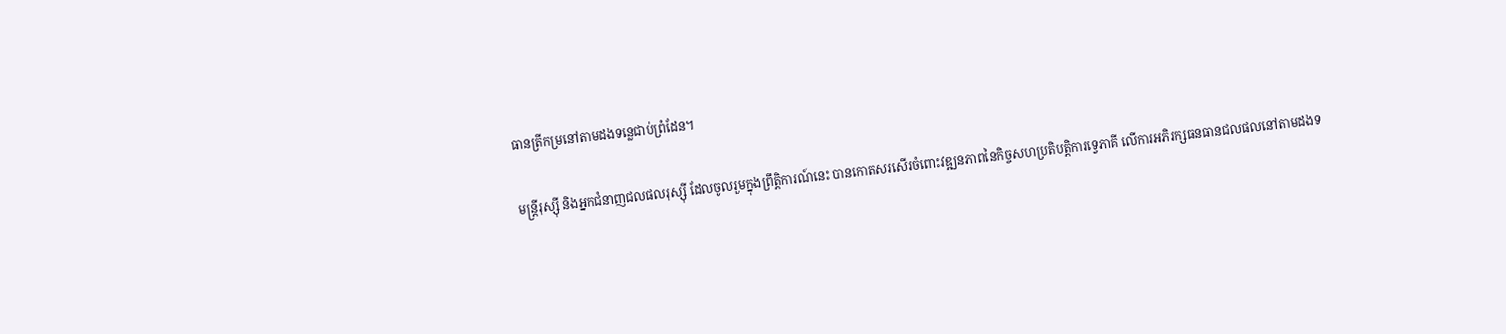ធានត្រីកម្រនៅតាមដងទន្លេជាប់ព្រំដែន។

មន្ត្រីរុស្ស៊ី និងអ្នកជំនាញជលផលរុស្ស៊ី ដែលចូលរួមក្នុងព្រឹត្តិការណ៍នេះ បានកោតសរសើរចំពោះវឌ្ឍនភាពនៃកិច្ចសហប្រតិបត្តិការទ្វេភាគី លើការអភិរក្សធនធានជលផលនៅតាមដងទ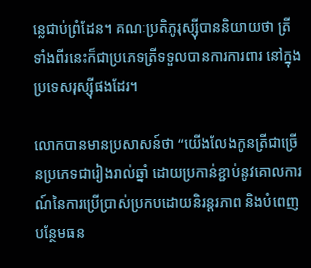ន្លេជាប់ព្រំដែន។ គណៈប្រតិភូរុស្ស៊ីបាននិយាយថា ត្រីទាំងពីរនេះក៏ជាប្រភេទត្រីទទួលបានការការពារ នៅក្នុងប្រទេសរុស្ស៊ីផងដែរ។

លោកបានមានប្រសាសន៍ថា “យើងលែងកូនត្រីជាច្រើនប្រភេទជារៀងរាល់ឆ្នាំ ដោយប្រកាន់ខ្ជាប់នូវគោលការណ៍នៃការប្រើប្រាស់ប្រកបដោយនិរន្តរភាព និងបំពេញបន្ថែមធន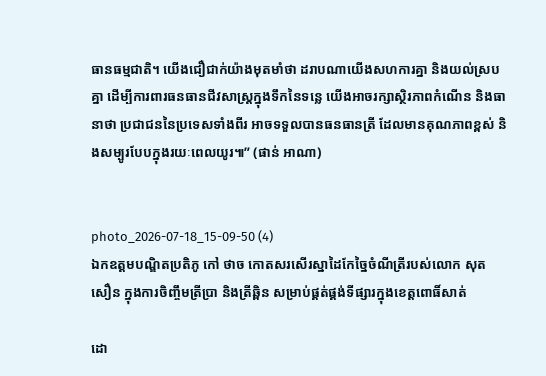ធានធម្មជាតិ។ យើងជឿជាក់យ៉ាងមុតមាំថា ដរាបណាយើងសហការគ្នា និងយល់ស្របគ្នា ដើម្បីការពារធនធានជីវសាស្ត្រក្នុងទឹកនៃទន្លេ យើងអាចរក្សាស្ថិរភាពកំណើន និងធានាថា ប្រជាជននៃប្រទេសទាំងពីរ អាចទទួលបានធនធានត្រី ដែលមានគុណភាពខ្ពស់ និងសម្បូរបែបក្នុងរយៈពេលយូរ៕” (ផាន់ អាណា)


photo_2026-07-18_15-09-50 (4)
ឯកឧត្តមបណ្ឌិតប្រតិភូ កៅ ថាច កោតសរសើរស្នាដៃកែច្នៃចំណីត្រីរបស់លោក សុត សឿន ក្នុងការចិញ្ចឹមត្រីប្រា និងត្រីឆ្ពិន សម្រាប់ផ្គត់ផ្គង់ទីផ្សារក្នុងខេត្តពោធិ៍សាត់

ដោ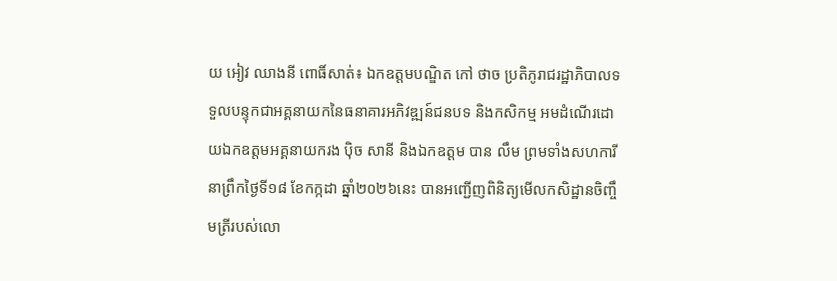យ អៀវ ឈាងនី ពោធិ៍សាត់៖ ឯកឧត្តមបណ្ឌិត កៅ ថាច ប្រតិភូរាជរដ្ឋាភិបាលទទួលបន្ទុកជាអគ្គនាយកនៃធនាគារអភិវឌ្ឍន៍ជនបទ និងកសិកម្ម អមដំណើរដោយឯកឧត្តមអគ្គនាយករង ប៉ិច សានី និងឯកឧត្តម បាន លឹម ព្រមទាំងសហការី នាព្រឹកថ្ងៃទី១៨ ខែកក្កដា ឆ្នាំ២០២៦នេះ បានអញ្ជើញពិនិត្យមើលកសិដ្ឋានចិញ្ចឹមត្រីរបស់លោ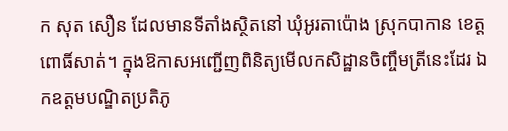ក សុត សឿន ដែលមានទីតាំងស្ថិតនៅ ឃុំអូរតាប៉ោង ស្រុកបាកាន ខេត្តពោធិ៍សាត់។ ក្នុងឱកាសអញ្ជើញពិនិត្យមើលកសិដ្ឋានចិញ្ចឹមត្រីនេះដែរ ឯកឧត្តមបណ្ឌិតប្រតិភូ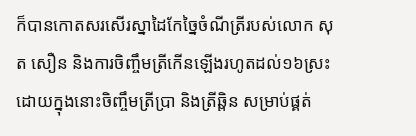ក៏បានកោតសរសើរស្នាដៃកែច្នៃចំណីត្រីរបស់លោក សុត សឿន និងការចិញ្ចឹមត្រីកើនឡើងរហូតដល់១៦ស្រះ ដោយក្នុងនោះចិញ្ចឹមត្រីប្រា និងត្រីឆ្ពិន សម្រាប់ផ្គត់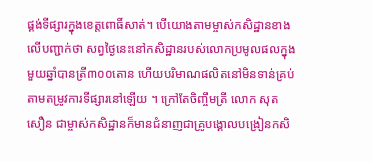ផ្គង់ទីផ្សារក្នុងខេត្តពោធិ៍សាត់។ បើយោងតាមម្ចាស់កសិដ្ឋានខាងលើបញ្ជាក់ថា សព្វថ្ងៃនេះនៅកសិដ្ឋានរបស់លោកប្រមូលផលក្នុងមួយឆ្នាំបានត្រី៣០០តោន ហើយបរិមាណផលិតនៅមិនទាន់គ្រប់តាមតម្រូវការទីផ្សារនៅឡើយ ។ ក្រៅតែចិញ្ចឹមត្រី លោក សុត សឿន ជាម្ចាស់កសិដ្ឋានក៏មានជំនាញជាគ្រូបង្គោលបង្រៀនកសិ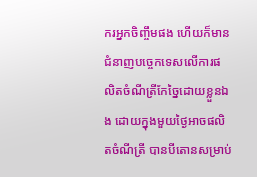ករអ្នកចិញ្ចឹមផង ហើយក៏មានជំនាញបច្ចេកទេសលើការផលិតចំណីត្រីកែច្នៃដោយខ្លួនឯង ដោយក្នុងមួយថ្ងៃអាចផលិតចំណីត្រី បានបីតោនសម្រាប់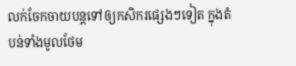លក់ចែកចាយបន្តទៅឲ្យកសិករផ្សេងៗទៀត ក្នុងតំបន់ទាំងមូលថែម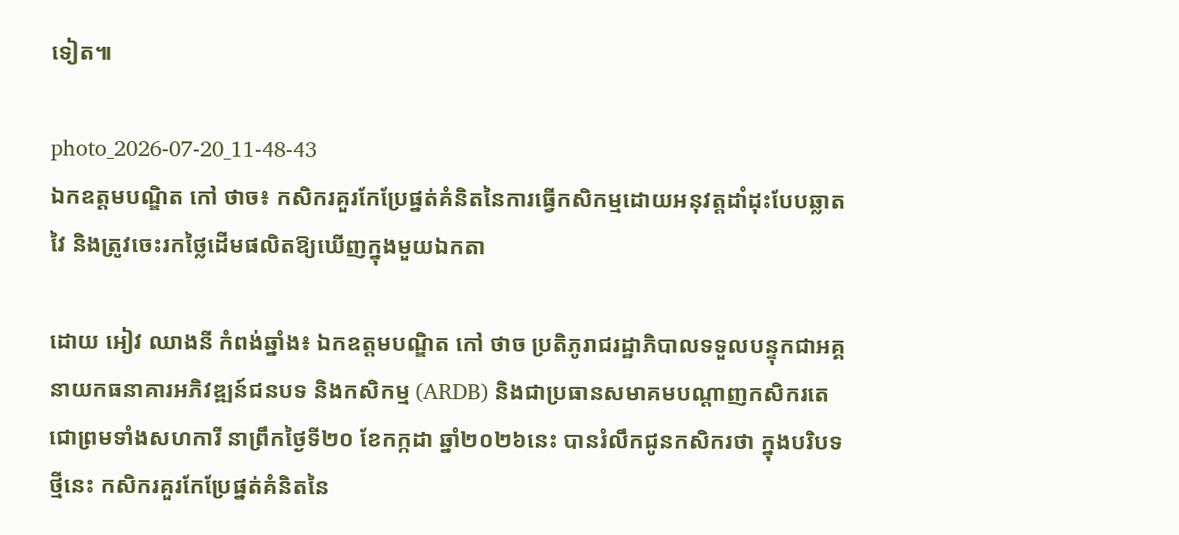ទៀត៕

photo_2026-07-20_11-48-43
ឯកឧត្តមបណ្ឌិត កៅ ថាច៖ កសិករគួរកែប្រែផ្នត់គំនិតនៃការធ្វើកសិកម្មដោយអនុវត្តដាំដុះបែបឆ្លាតវៃ និងត្រូវចេះរកថ្លៃដើមផលិតឱ្យឃើញក្នុងមួយឯកតា

ដោយ អៀវ ឈាងនី កំពង់ឆ្នាំង៖ ឯកឧត្តមបណ្ឌិត កៅ ថាច ប្រតិភូរាជរដ្ឋាភិបាលទទួលបន្ទុកជាអគ្គនាយកធនាគារអភិវឌ្ឍន៍ជនបទ និងកសិកម្ម (ARDB) និងជាប្រធានសមាគមបណ្តាញកសិករតេជោព្រមទាំងសហការី នាព្រឹកថ្ងៃទី២០ ខែកក្កដា ឆ្នាំ២០២៦នេះ បានរំលឹកជូនកសិករថា ក្នុងបរិបទថ្មីនេះ កសិករគួរកែប្រែផ្នត់គំនិតនៃ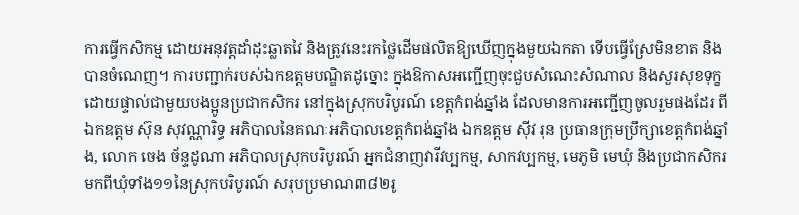ការធ្វើកសិកម្ម ដោយអនុវត្តដាំដុះឆ្លាតវៃ និងត្រូវនេះរកថ្លៃដើមផលិតឱ្យឃើញក្នុងមួយឯកតា ទើបធ្វើស្រែមិនខាត និងបានចំណេញ។ ការបញ្ជាក់របស់ឯកឧត្តមបណ្ឌិតដូច្នោះ ក្នុងឱកាសអញ្ជើញចុះជួបសំណេះសំណាល និងសួរសុខទុក្ខដោយផ្ទាល់ជាមួយបងប្អូនប្រជាកសិករ នៅក្នុងស្រុកបរិបូរណ៍ ខេត្តកំពង់ឆ្នាំង ដែលមានការអញ្ជើញចូលរួមផងដែរ ពីឯកឧត្តម ស៊ុន សុវណ្ណារិទ្ធ អភិបាលនៃគណៈអភិបាលខេត្តកំពង់ឆ្នាំង ឯកឧត្តម ស៊ីវ រុន ប្រធានក្រុមប្រឹក្សាខេត្តកំពង់ឆ្នាំង, លោក ចេង ច័ន្ទដូណា អភិបាលស្រុកបរិបូរណ៍ អ្នកជំនាញវារីវប្បកម្ម, សាកវប្បកម្ម, មេភូមិ មេឃុំ និងប្រជាកសិករមកពីឃុំទាំង១១នៃស្រុកបរិបូរណ៍ សរុបប្រមាណ៣៨២រូ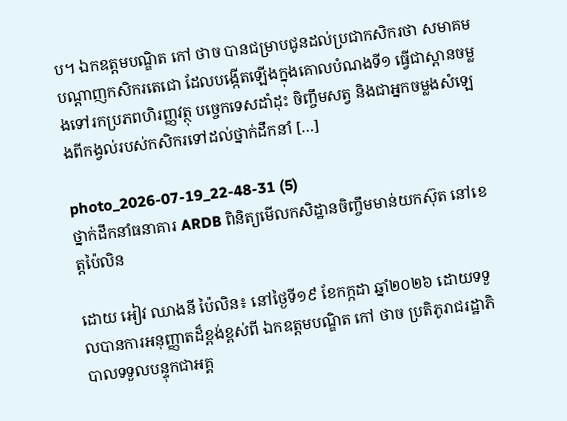ប។ ឯកឧត្តមបណ្ឌិត កៅ ថាច បានជម្រាបជូនដល់ប្រជាកសិករថា សមាគមបណ្តាញកសិករតេជោ ដែលបង្កើតឡើងក្នុងគោលបំណងទី១ ធ្វើជាស្ពានចម្លងទៅរកប្រភពហិរញ្ញវត្ថុ បច្ចេកទេសដាំដុះ ចិញ្ចឹមសត្វ និងជាអ្នកចម្លងសំឡេងពីកង្វល់របស់កសិករទៅដល់ថ្នាក់ដឹកនាំ […]

photo_2026-07-19_22-48-31 (5)
ថ្នាក់ដឹកនាំធនាគារ ARDB ពិនិត្យមើលកសិដ្ឋានចិញ្ចឹមមាន់យកស៊ុត នៅខេត្តប៉ៃលិន

ដោយ អៀវ ឈាងនី ប៉ៃលិន៖ នៅថ្ងៃទី១៩ ខែកក្កដា ឆ្នាំ២០២៦ ដោយទទួលបានការអនុញ្ញាតដ៏ខ្ពង់ខ្ពស់ពី ឯកឧត្ដមបណ្ឌិត កៅ ថាច ប្រតិភូរាជរដ្ឋាភិបាលទទួលបន្ទុកជាអគ្គ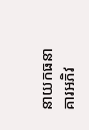នាយកធនាគារអភិវ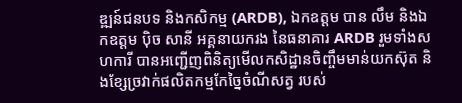ឌ្ឍន៍ជនបទ និងកសិកម្ម (ARDB), ឯកឧត្ដម បាន លឹម និងឯកឧត្ដម ប៉ិច សានី អគ្គនាយករង នៃធនាគារ ARDB រួមទាំងសហការី បានអញ្ជើញពិនិត្យមើលកសិដ្ឋានចិញ្ចឹមមាន់យកស៊ុត និងខ្សែច្រវាក់ផលិតកម្មកែច្នៃចំណីសត្វ របស់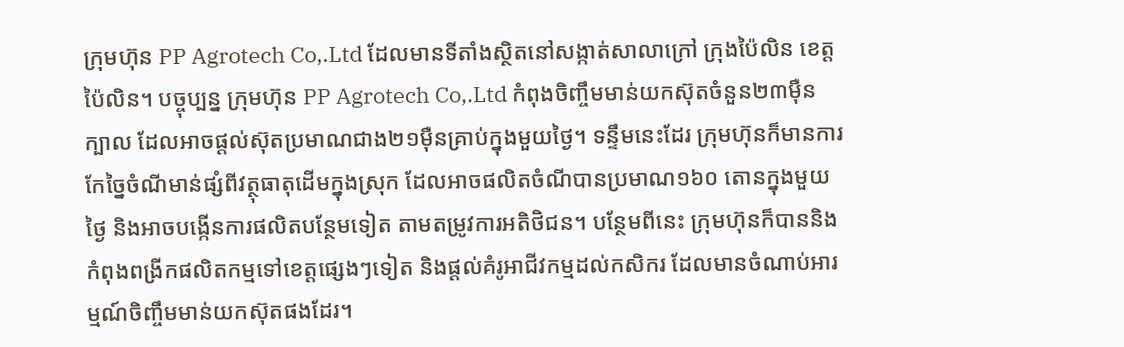ក្រុមហ៊ុន PP Agrotech Co,.Ltd ដែលមានទីតាំងស្ថិតនៅសង្កាត់សាលាក្រៅ ក្រុងប៉ៃលិន ខេត្តប៉ៃលិន។ បច្ចុប្បន្ន ក្រុមហ៊ុន PP Agrotech Co,.Ltd កំពុងចិញ្ចឹមមាន់យកស៊ុតចំនួន២៣ម៉ឺនក្បាល ដែលអាចផ្ដល់ស៊ុតប្រមាណជាង២១ម៉ឺនគ្រាប់ក្នុងមួយថ្ងៃ។ ទន្ទឹមនេះដែរ ក្រុមហ៊ុនក៏មានការកែច្នៃចំណីមាន់ផ្សំពីវត្ថុធាតុដើមក្នុងស្រុក ដែលអាចផលិតចំណីបានប្រមាណ១៦០ តោនក្នុងមួយថ្ងៃ និងអាចបង្កើនការផលិតបន្ថែមទៀត តាមតម្រូវការអតិថិជន។ បន្ថែមពីនេះ ក្រុមហ៊ុនក៏បាននិងកំពុងពង្រីកផលិតកម្មទៅខេត្តផ្សេងៗទៀត និងផ្តល់គំរូអាជីវកម្មដល់កសិករ ដែលមានចំណាប់អារម្មណ៍ចិញ្ចឹមមាន់យកស៊ុតផងដែរ។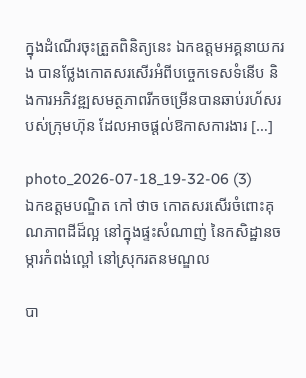ក្នុងដំណើរចុះត្រួតពិនិត្យនេះ ឯកឧត្ដមអគ្គនាយករង បានថ្លែងកោតសរសើរអំពីបច្ចេកទេសទំនើប និងការអភិវឌ្ឍសមត្ថភាពរីកចម្រើនបានឆាប់រហ័សរបស់ក្រុមហ៊ុន ដែលអាចផ្ដល់ឱកាសការងារ […]

photo_2026-07-18_19-32-06 (3)
ឯកឧត្តមបណ្ឌិត កៅ ថាច កោតសរសើរចំពោះគុណភាពដីដ៏ល្អ នៅក្នុងផ្ទះសំណាញ់ នៃកសិដ្ឋានចម្ការកំពង់ល្ពៅ នៅស្រុករតនមណ្ឌល

បា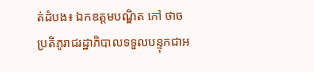ត់ដំបង៖ ឯកឧត្តមបណ្ឌិត កៅ ថាច ប្រតិភូរាជរដ្ឋាភិបាលទទួលបន្ទុកជាអ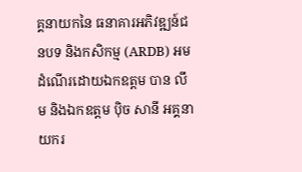គ្គនាយកនៃ ធនាគារអភិវឌ្ឍន៍ជនបទ និងកសិកម្ម (ARDB) អមដំណើរដោយឯកឧត្តម បាន លឹម និងឯកឧត្តម ប៉ិច សានី អគ្គនាយករ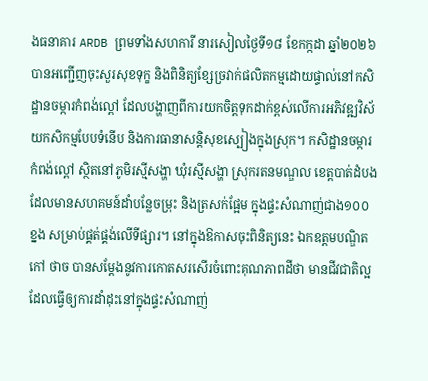ងធនាគារ ARDB ព្រមទាំងសហការី នារសៀលថ្ងៃទី១៨ ខែកក្កដា ឆ្នាំ២០២៦ បានអញ្ជើញចុះសួរសុខទុក្ខ និងពិនិត្យខ្សែច្រវាក់ផលិតកម្មដោយផ្ទាល់នៅកសិដ្ឋានចម្ការកំពង់ល្ពៅ ដែលបង្ហាញពីការយកចិត្តទុកដាក់ខ្ពស់លើការអភិវឌ្ឍវិស័យកសិកម្មបែបទំនើប និងការធានាសន្តិសុខស្បៀងក្នុងស្រុក។ កសិដ្ឋានចម្ការកំពង់ល្ពៅ ស្ថិតនៅភូមិរស្មីសង្ហា ឃុំរស្មីសង្ហា ស្រុករតនមណ្ឌល ខេត្តបាត់ដំបង ដែលមានសហគមន៍ដាំបន្លែចម្រុះ និងត្រសក់ផ្អែម ក្នុងផ្ទះសំណាញ់ជាង១០០ខ្នង សម្រាប់ផ្គត់ផ្គង់លើទីផ្សារ។ នៅក្នុងឱកាសចុះពិនិត្យនេះ ឯកឧត្តមបណ្ឌិត កៅ ថាច បានសម្ដែងនូវការកោតសរសើរចំពោះគុណភាពដីថា មានជីវជាតិល្អ ដែលធ្វើឲ្យការដាំដុះនៅក្នុងផ្ទះសំណាញ់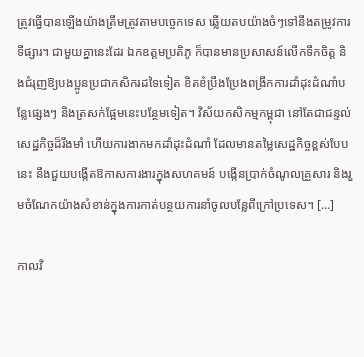ត្រូវធ្វើបានឡើងយ៉ាងត្រឹមត្រូវតាមបច្ចេកទេស ឆ្លើយតបយ៉ាងចំៗទៅនឹងតម្រូវការទីផ្សារ។ ជាមួយគ្នានេះដែរ ឯកឧត្តមប្រតិភូ ក៏បានមានប្រសាសន៍លើកទឹកចិត្ត និងជំរុញឱ្យបងប្អូនប្រជាកសិករដទៃទៀត ខិតខំប្រឹងប្រែងពង្រីកការដាំដុះដំណាំបន្លែផ្សេងៗ និងត្រសក់ផ្អែមនេះបន្ថែមទៀត។ វិស័យកសិកម្មកម្ពុជា នៅតែជាជន្ទល់សេដ្ឋកិច្ចដ៏រឹងមាំ ហើយការងាកមកដាំដុះដំណាំ ដែលមានតម្លៃសេដ្ឋកិច្ចខ្ពស់បែបនេះ នឹងជួយបង្កើតឱកាសការងារក្នុងសហគមន៍ បង្កើនប្រាក់ចំណូលគ្រួសារ និងរួមចំណែកយ៉ាងសំខាន់ក្នុងការកាត់បន្ថយការនាំចូលបន្លែពីក្រៅប្រទេស។ […]

កាលវិ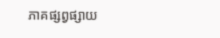ភាគផ្សព្វផ្សាយ